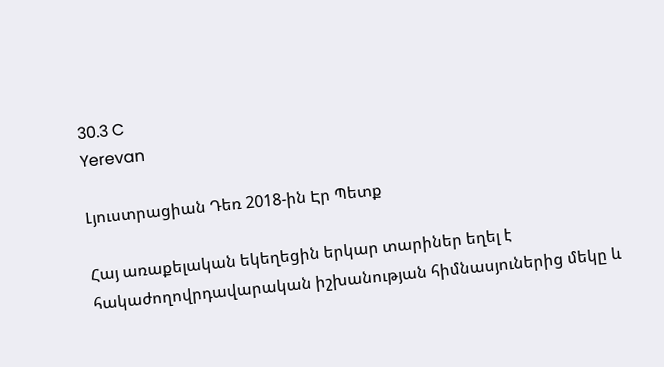30.3 C
Yerevan

Լյուստրացիան Դեռ 2018-ին Էր Պետք

Հայ առաքելական եկեղեցին երկար տարիներ եղել է հակաժողովրդավարական իշխանության հիմնասյուներից մեկը և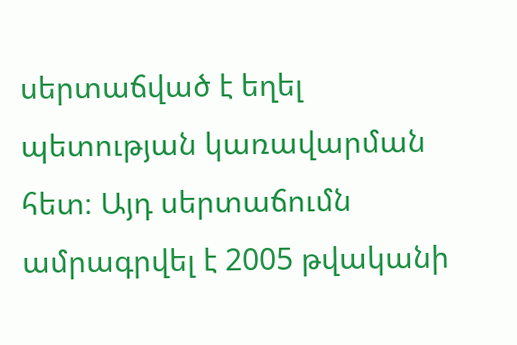սերտաճված է եղել պետության կառավարման հետ։ Այդ սերտաճումն ամրագրվել է 2005 թվականի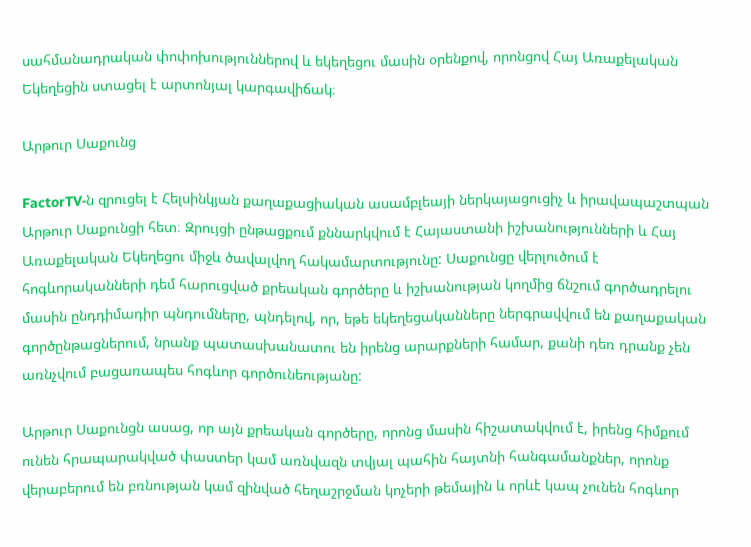սահմանադրական փոփոխություններով և եկեղեցու մասին օրենքով, որոնցով Հայ Առաքելական Եկեղեցին ստացել է արտոնյալ կարգավիճակ։

Արթուր Սաքունց

FactorTV‑ն զրուցել է Հելսինկյան քաղաքացիական ասամբլեայի ներկայացուցիչ և իրավապաշտպան Արթուր Սաքունցի հետ։ Զրույցի ընթացքում քննարկվում է Հայաստանի իշխանությունների և Հայ Առաքելական Եկեղեցու միջև ծավալվող հակամարտությունը: Սաքունցը վերլուծում է հոգևորականների դեմ հարուցված քրեական գործերը և իշխանության կողմից ճնշում գործադրելու մասին ընդդիմադիր պնդումները, պնդելով, որ, եթե եկեղեցականները ներգրավվում են քաղաքական գործընթացներում, նրանք պատասխանատու են իրենց արարքների համար, քանի դեռ դրանք չեն առնչվում բացառապես հոգևոր գործունեությանը:

Արթուր Սաքունցն ասաց, որ այն քրեական գործերը, որոնց մասին հիշատակվում է, իրենց հիմքում ունեն հրապարակված փաստեր կամ առնվազն տվյալ պահին հայտնի հանգամանքներ, որոնք վերաբերում են բռնության կամ զինված հեղաշրջման կոչերի թեմային և որևէ կապ չունեն հոգևոր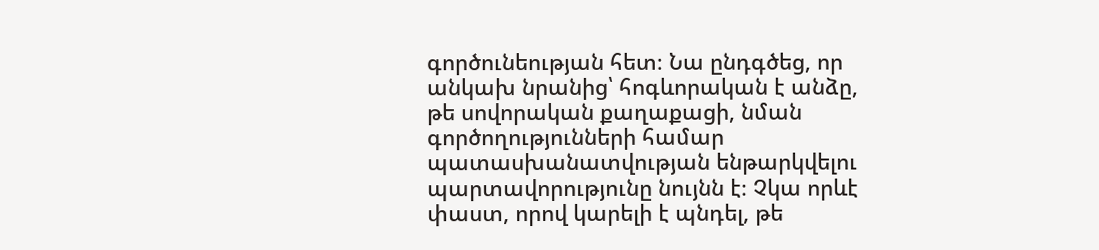գործունեության հետ։ Նա ընդգծեց, որ անկախ նրանից՝ հոգևորական է անձը, թե սովորական քաղաքացի, նման գործողությունների համար պատասխանատվության ենթարկվելու պարտավորությունը նույնն է։ Չկա որևէ փաստ, որով կարելի է պնդել, թե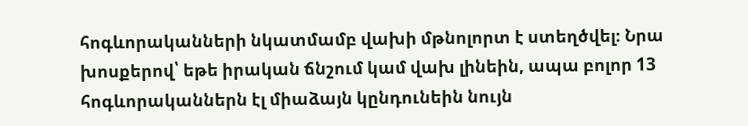հոգևորականների նկատմամբ վախի մթնոլորտ է ստեղծվել։ Նրա խոսքերով՝ եթե իրական ճնշում կամ վախ լինեին, ապա բոլոր 13 հոգևորականներն էլ միաձայն կընդունեին նույն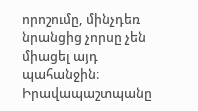որոշումը, մինչդեռ նրանցից չորսը չեն միացել այդ պահանջին։ Իրավապաշտպանը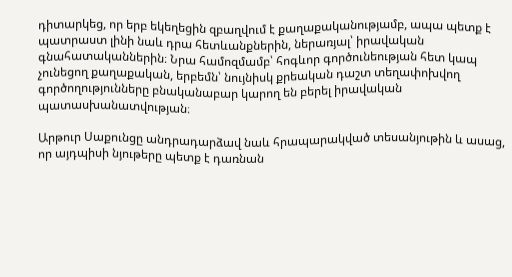դիտարկեց, որ երբ եկեղեցին զբաղվում է քաղաքականությամբ, ապա պետք է պատրաստ լինի նաև դրա հետևանքներին, ներառյալ՝ իրավական գնահատականներին։ Նրա համոզմամբ՝ հոգևոր գործունեության հետ կապ չունեցող քաղաքական, երբեմն՝ նույնիսկ քրեական դաշտ տեղափոխվող գործողությունները բնականաբար կարող են բերել իրավական պատասխանատվության։

Արթուր Սաքունցը անդրադարձավ նաև հրապարակված տեսանյութին և ասաց, որ այդպիսի նյութերը պետք է դառնան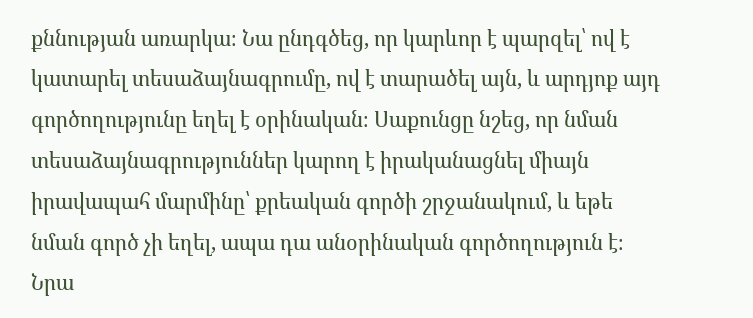քննության առարկա։ Նա ընդգծեց, որ կարևոր է պարզել՝ ով է կատարել տեսաձայնագրումը, ով է տարածել այն, և արդյոք այդ գործողությունը եղել է օրինական։ Սաքունցը նշեց, որ նման տեսաձայնագրություններ կարող է իրականացնել միայն իրավապահ մարմինը՝ քրեական գործի շրջանակում, և եթե նման գործ չի եղել, ապա դա անօրինական գործողություն է։ Նրա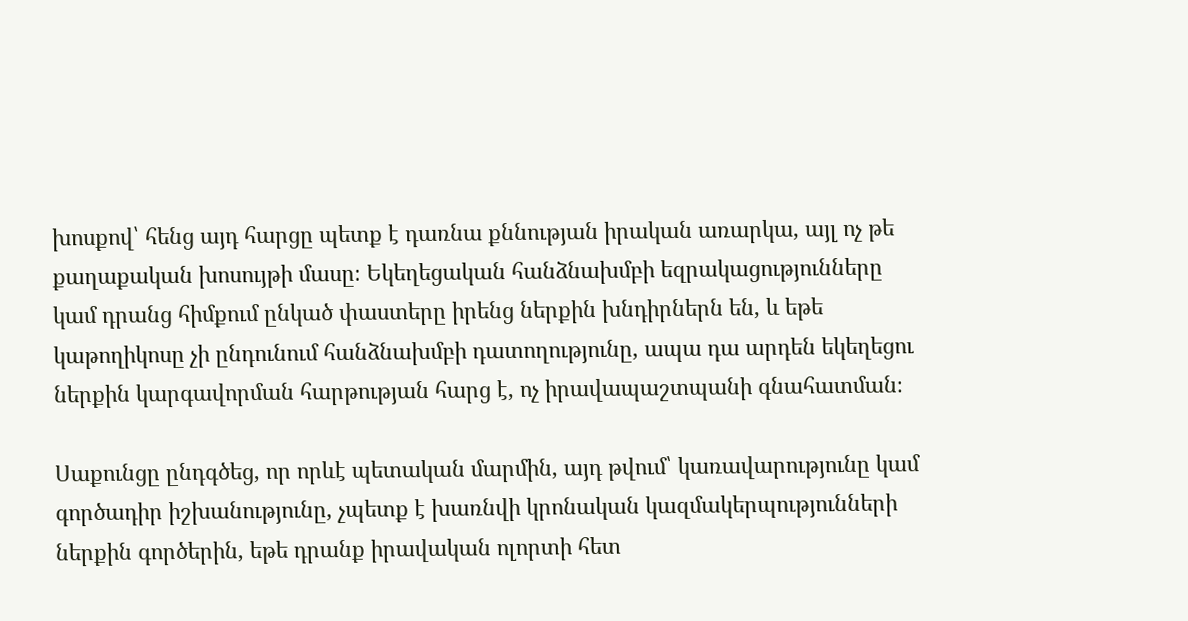խոսքով՝ հենց այդ հարցը պետք է դառնա քննության իրական առարկա, այլ ոչ թե քաղաքական խոսույթի մասը։ Եկեղեցական հանձնախմբի եզրակացությունները կամ դրանց հիմքում ընկած փաստերը իրենց ներքին խնդիրներն են, և եթե կաթողիկոսը չի ընդունում հանձնախմբի դատողությունը, ապա դա արդեն եկեղեցու ներքին կարգավորման հարթության հարց է, ոչ իրավապաշտպանի գնահատման։

Սաքունցը ընդգծեց, որ որևէ պետական մարմին, այդ թվում՝ կառավարությունը կամ գործադիր իշխանությունը, չպետք է խառնվի կրոնական կազմակերպությունների ներքին գործերին, եթե դրանք իրավական ոլորտի հետ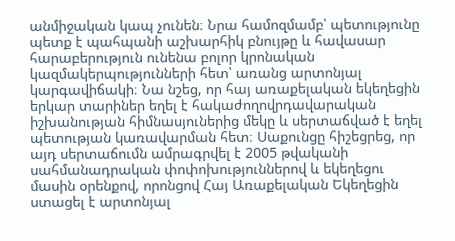անմիջական կապ չունեն։ Նրա համոզմամբ՝ պետությունը պետք է պահպանի աշխարհիկ բնույթը և հավասար հարաբերություն ունենա բոլոր կրոնական կազմակերպությունների հետ՝ առանց արտոնյալ կարգավիճակի։ Նա նշեց, որ հայ առաքելական եկեղեցին երկար տարիներ եղել է հակաժողովրդավարական իշխանության հիմնասյուներից մեկը և սերտաճված է եղել պետության կառավարման հետ։ Սաքունցը հիշեցրեց, որ այդ սերտաճումն ամրագրվել է 2005 թվականի սահմանադրական փոփոխություններով և եկեղեցու մասին օրենքով, որոնցով Հայ Առաքելական Եկեղեցին ստացել է արտոնյալ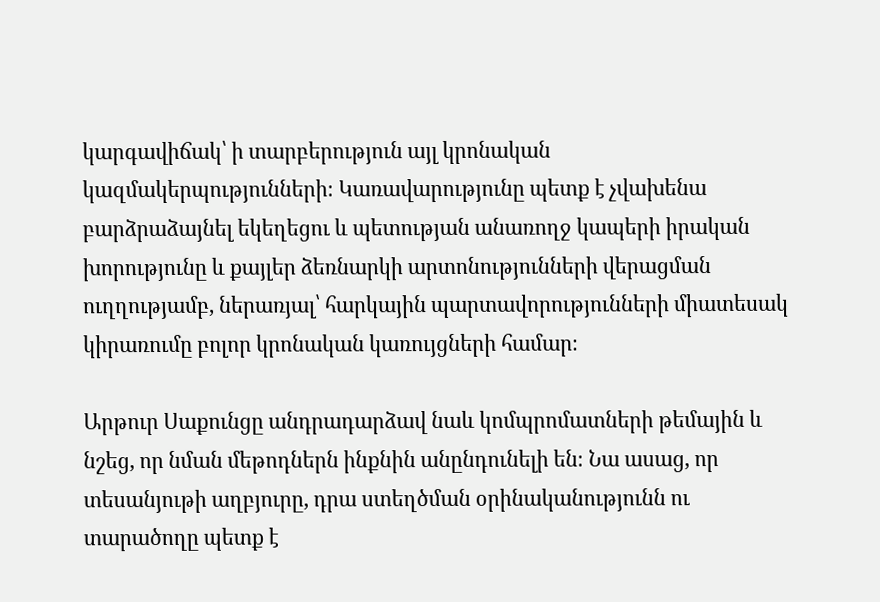կարգավիճակ՝ ի տարբերություն այլ կրոնական կազմակերպությունների։ Կառավարությունը պետք է չվախենա բարձրաձայնել եկեղեցու և պետության անառողջ կապերի իրական խորությունը և քայլեր ձեռնարկի արտոնությունների վերացման ուղղությամբ, ներառյալ՝ հարկային պարտավորությունների միատեսակ կիրառումը բոլոր կրոնական կառույցների համար։

Արթուր Սաքունցը անդրադարձավ նաև կոմպրոմատների թեմային և նշեց, որ նման մեթոդներն ինքնին անընդունելի են։ Նա ասաց, որ տեսանյութի աղբյուրը, դրա ստեղծման օրինականությունն ու տարածողը պետք է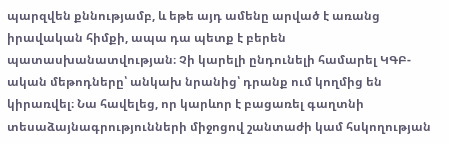պարզվեն քննությամբ, և եթե այդ ամենը արված է առանց իրավական հիմքի, ապա դա պետք է բերեն պատասխանատվության։ Չի կարելի ընդունելի համարել ԿԳԲ-ական մեթոդները՝ անկախ նրանից՝ դրանք ում կողմից են կիրառվել։ Նա հավելեց, որ կարևոր է բացառել գաղտնի տեսաձայնագրությունների միջոցով շանտաժի կամ հսկողության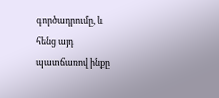գործադրումը, և հենց այդ պատճառով ինքը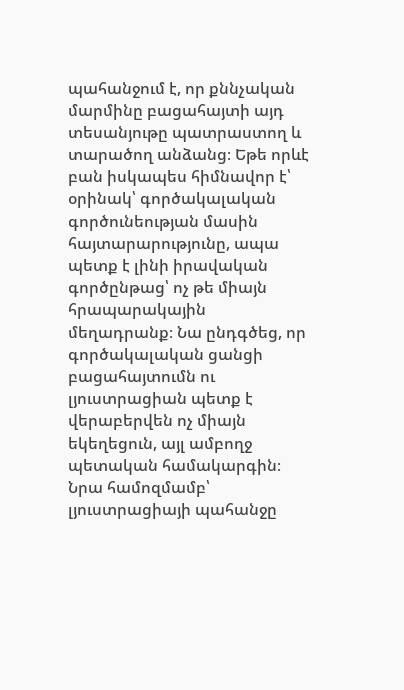պահանջում է, որ քննչական մարմինը բացահայտի այդ տեսանյութը պատրաստող և տարածող անձանց։ Եթե որևէ բան իսկապես հիմնավոր է՝ օրինակ՝ գործակալական գործունեության մասին հայտարարությունը, ապա պետք է լինի իրավական գործընթաց՝ ոչ թե միայն հրապարակային մեղադրանք։ Նա ընդգծեց, որ գործակալական ցանցի բացահայտումն ու լյուստրացիան պետք է վերաբերվեն ոչ միայն եկեղեցուն, այլ ամբողջ պետական համակարգին։ Նրա համոզմամբ՝ լյուստրացիայի պահանջը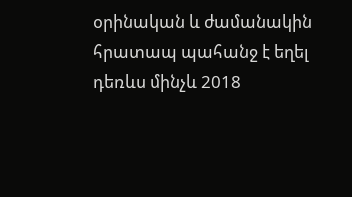օրինական և ժամանակին հրատապ պահանջ է եղել դեռևս մինչև 2018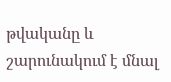թվականը և շարունակում է մնալ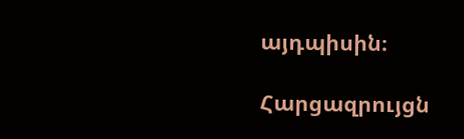այդպիսին։

Հարցազրույցն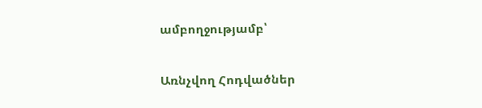ամբողջությամբ՝

Առնչվող Հոդվածներ